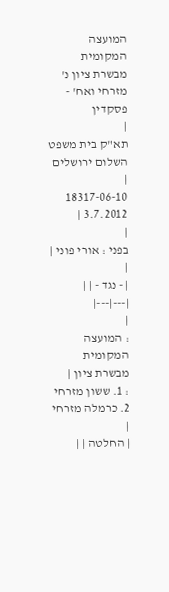המועצה המקומית מבשרת ציון נ' מזרחי ואח' - פסקדין
|
תא"ק בית משפט השלום ירושלים |
18317-06-10
3.7.2012 |
|
בפני : אורי פוני |
|
| - נגד - | |
|---|---|
|
: המועצה המקומית מבשרת ציון |
: 1. ששון מזרחי 2. כרמלה מזרחי |
| החלטה | |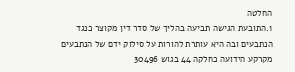החלטה
1.התובעת הגישה תביעה בהליך של סדר דין מקוצר כנגד הנתבעים ובה היא עותרת להורות על סילוק ידם של הנתבעים מקרקע הידועה כחלקה 44 בגוש 30496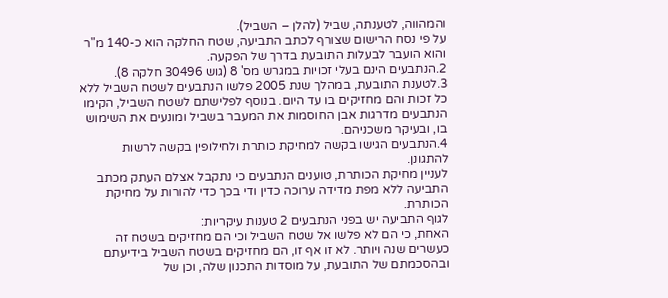והמהווה, לטענתה, שביל (להלן – השביל).
על פי נסח הרישום שצורף לכתב התביעה, שטח החלקה הוא כ-140 מ"ר והוא הועבר לבעלות התובעת בדרך של הפקעה.
2.הנתבעים הינם בעלי זכויות במגרש מס' 8 (גוש 30496 חלקה 8).
3.לטענת התובעת, במהלך שנת 2005 פלשו הנתבעים לשטח השביל ללא כל זכות והם מחזיקים בו עד היום. בנוסף לפלישתם לשטח השביל, הקימו הנתבעים מדרגות אבן החוסמות את המעבר בשביל ומונעים את השימוש בו, ובעיקר משכניהם.
4.הנתבעים הגישו בקשה למחיקת כותרת ולחילופין בקשה לרשות להתגונן.
לעניין מחיקת הכותרת, טוענים הנתבעים כי נתקבל אצלם העתק מכתב התביעה ללא מפת מדידה ערוכה כדין ודי בכך כדי להורות על מחיקת הכותרת.
לגוף התביעה יש בפני הנתבעים 2 טענות עיקריות:
האחת, כי הם לא פלשו אל שטח השביל וכי הם מחזיקים בשטח זה כעשרים שנה ויותר. לא זו אף זו, הם מחזיקים בשטח השביל בידיעתם ובהסכמתם של התובעת, על מוסדות התכנון שלה, וכן של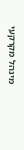מינהל מקרקעי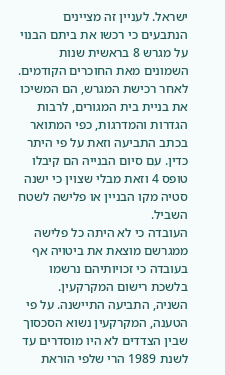ישראל. לעניין זה מציינים הנתבעים כי רכשו את ביתם הבנוי על מגרש 8 בראשית שנות השמונים מאת החוכרים הקודמים. לאחר רכישת המגרש, הם המשיכו את בניית בית המגורים, לרבות הגדרות והמדרגות, כפי המתואר בכתב התביעה וזאת על פי היתר כדין. עם סיום הבנייה הם קיבלו טופס 4 וזאת מבלי שצוין כי ישנה סטיה מקו הבניין או פלישה לשטח השביל.
העובדה כי לא היתה כל פלישה ממגרשם מוצאת את ביטויה אף בעובדה כי זכויותיהם נרשמו בלשכת רישום המקרקעין.
השניה, התביעה התיישנה. על פי הטענה, המקרקעין נשוא הסכסוך שבין הצדדים לא היו מוסדרים עד לשנת 1989 הרי שלפי הוראת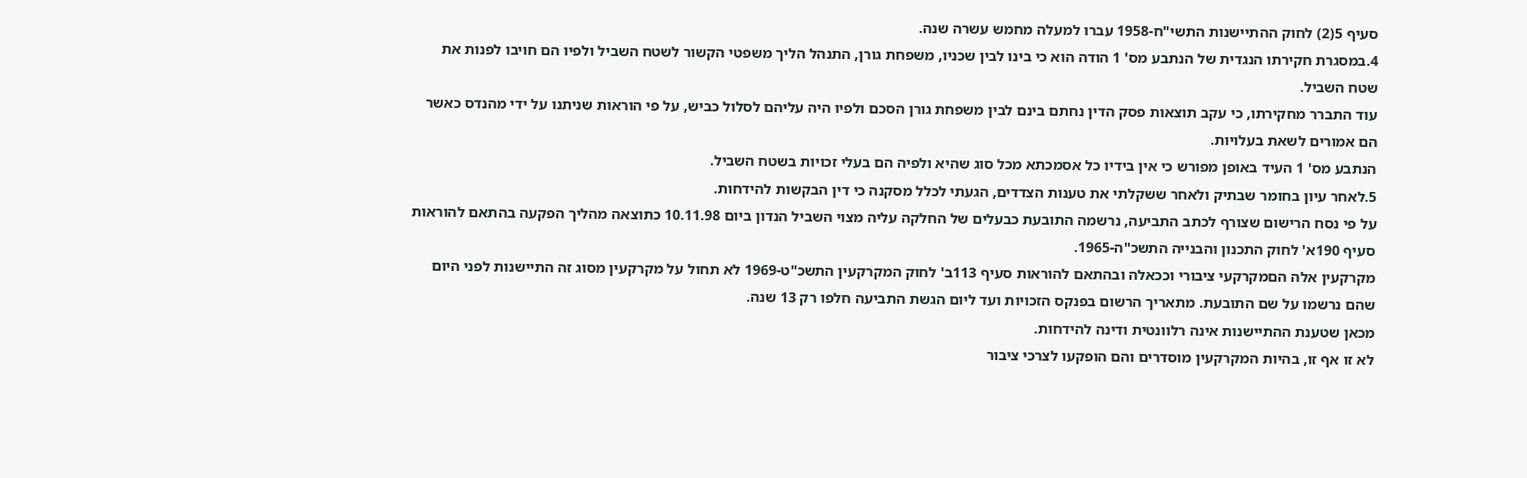סעיף 5(2) לחוק ההתיישנות התשי"ח-1958 עברו למעלה מחמש עשרה שנה.
4.במסגרת חקירתו הנגדית של הנתבע מס' 1 הודה הוא כי בינו לבין שכניו, משפחת גורן, התנהל הליך משפטי הקשור לשטח השביל ולפיו הם חויבו לפנות את שטח השביל.
עוד התברר מחקירתו, כי עקב תוצאות פסק הדין נחתם בינם לבין משפחת גורן הסכם ולפיו היה עליהם לסלול כביש, על פי הוראות שניתנו על ידי מהנדס כאשר הם אמורים לשאת בעלויות.
הנתבע מס' 1 העיד באופן מפורש כי אין בידיו כל אסמכתא מכל סוג שהיא ולפיה הם בעלי זכויות בשטח השביל.
5.לאחר עיון בחומר שבתיק ולאחר ששקלתי את טענות הצדדים, הגעתי לכלל מסקנה כי דין הבקשות להידחות.
על פי נסח הרישום שצורף לכתב התביעה, נרשמה התובעת כבעלים של החלקה עליה מצוי השביל הנדון ביום 10.11.98 כתוצאה מהליך הפקעה בהתאם להוראות סעיף 190א' לחוק התכנון והבנייה התשכ"ה-1965.
מקרקעין אלה הםמקרקעי ציבורי וככאלה ובהתאם להוראות סעיף 113ב' לחוק המקרקעין התשכ"ט-1969 לא תחול על מקרקעין מסוג זה התיישנות לפני היום שהם נרשמו על שם התובעת. מתאריך הרשום בפנקס הזכויות ועד ליום הגשת התביעה חלפו רק 13 שנה.
מכאן שטענת ההתיישנות אינה רלוונטית ודינה להידחות.
לא זו אף זו, בהיות המקרקעין מוסדרים והם הופקעו לצרכי ציבור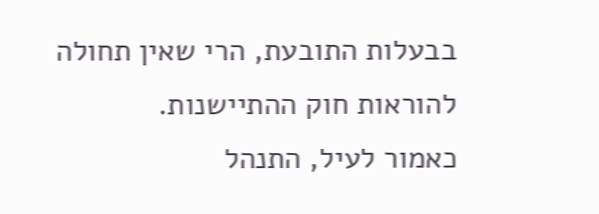בבעלות התובעת, הרי שאין תחולה להוראות חוק ההתיישנות.
כאמור לעיל, התנהל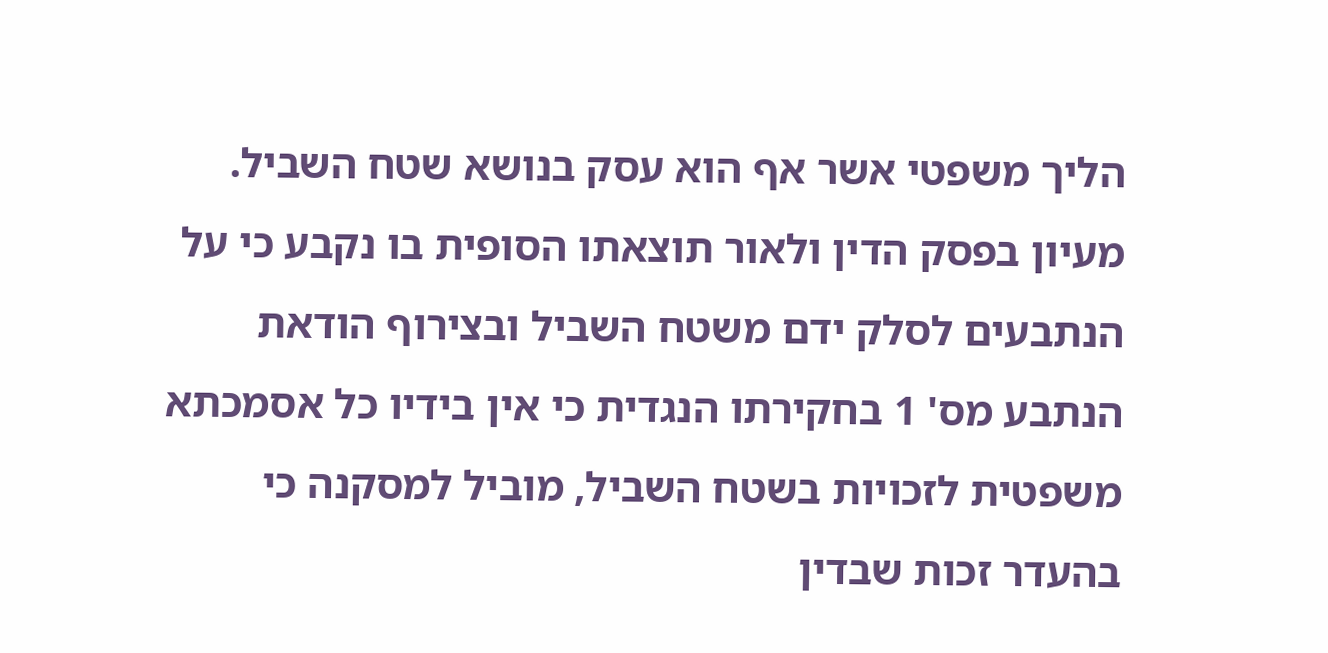הליך משפטי אשר אף הוא עסק בנושא שטח השביל. מעיון בפסק הדין ולאור תוצאתו הסופית בו נקבע כי על הנתבעים לסלק ידם משטח השביל ובצירוף הודאת הנתבע מס' 1 בחקירתו הנגדית כי אין בידיו כל אסמכתא משפטית לזכויות בשטח השביל, מוביל למסקנה כי בהעדר זכות שבדין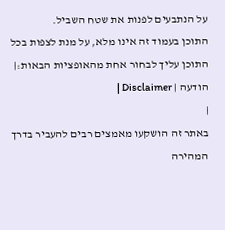על הנתבעים לפנות את שטח השביל.
התוכן בעמוד זה אינו מלא, על מנת לצפות בכל התוכן עליך לבחור אחת מהאופציות הבאות:| הודעה | Disclaimer |
|
באתר זה הושקעו מאמצים רבים להעביר בדרך המהירה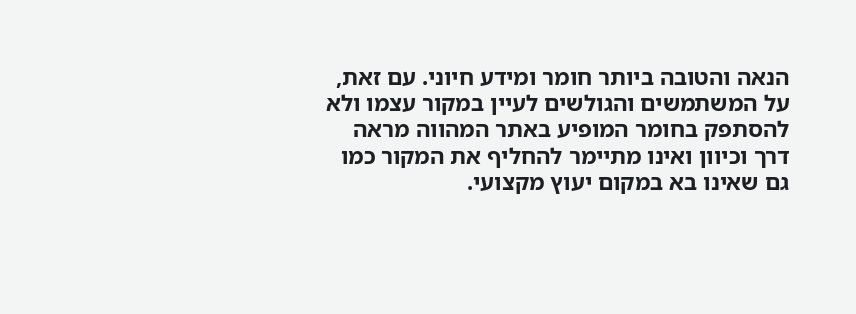הנאה והטובה ביותר חומר ומידע חיוני. עם זאת, על המשתמשים והגולשים לעיין במקור עצמו ולא להסתפק בחומר המופיע באתר המהווה מראה דרך וכיוון ואינו מתיימר להחליף את המקור כמו גם שאינו בא במקום יעוץ מקצועי.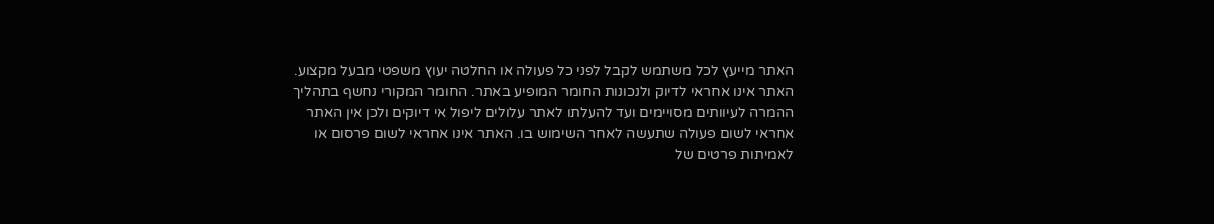האתר מייעץ לכל משתמש לקבל לפני כל פעולה או החלטה יעוץ משפטי מבעל מקצוע. האתר אינו אחראי לדיוק ולנכונות החומר המופיע באתר. החומר המקורי נחשף בתהליך ההמרה לעיוותים מסויימים ועד להעלתו לאתר עלולים ליפול אי דיוקים ולכן אין האתר אחראי לשום פעולה שתעשה לאחר השימוש בו. האתר אינו אחראי לשום פרסום או לאמיתות פרטים של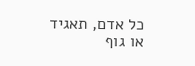כל אדם, תאגיד או גוף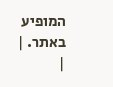המופיע באתר. |
|